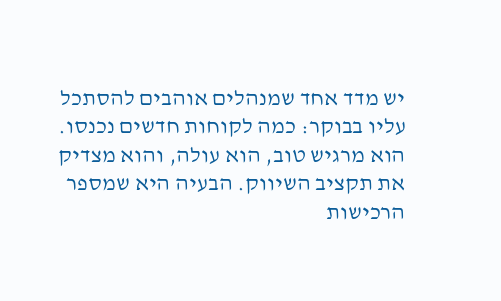יש מדד אחד שמנהלים אוהבים להסתכל עליו בבוקר: כמה לקוחות חדשים נכנסו. הוא מרגיש טוב, הוא עולה, והוא מצדיק את תקציב השיווק. הבעיה היא שמספר הרכישות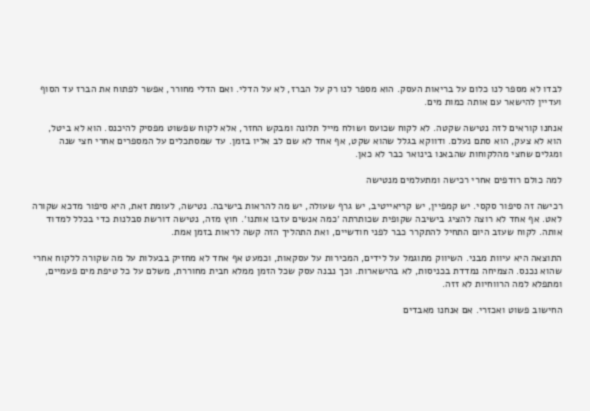לבדו לא מספר לנו כלום על בריאות העסק. הוא מספר לנו רק על הברז, לא על הדלי. ואם הדלי מחורר, אפשר לפתוח את הברז עד הסוף ועדיין להישאר עם אותה כמות מים.

אנחנו קוראים לזה נטישה שקטה. לא לקוח שכועס ושולח מייל תלונה ומבקש החזר, אלא לקוח שפשוט מפסיק להיכנס. הוא לא ביטל, הוא לא צעק, הוא סתם נעלם. ודווקא בגלל שהוא שקט, אף אחד לא שם לב אליו בזמן. עד שמסתכלים על המספרים אחרי חצי שנה ומגלים שחצי מהלקוחות שהבאנו בינואר כבר לא כאן.

למה כולם רודפים אחרי רכישה ומתעלמים מנטישה

רכישה זה סיפור סקסי. יש קמפיין, יש קריאייטיב, יש גרף שעולה, יש מה להראות בישיבה. נטישה, לעומת זאת, היא סיפור מדכא שקורה לאט. אף אחד לא רוצה להציג בישיבה שקופית שכותרתה ׳כמה אנשים עזבו אותנו׳. חוץ מזה, נטישה דורשת סבלנות כדי בכלל למדוד אותה. לקוח שעזב היום התחיל להתקרר כבר לפני חודשיים, ואת התהליך הזה קשה לראות בזמן אמת.

התוצאה היא עיוות מבני. השיווק מתוגמל על לידים, המכירות על עסקאות, וכמעט אף אחד לא מחזיק בבעלות על מה שקורה ללקוח אחרי שהוא נכנס. הצמיחה נמדדת בכניסות, לא בהישארות. וכך נבנה עסק שכל הזמן ממלא חבית מחוררת, משלם על כל טיפת מים פעמיים, ומתפלא למה הרווחיות לא זזה.

החישוב פשוט ואכזרי. אם אנחנו מאבדים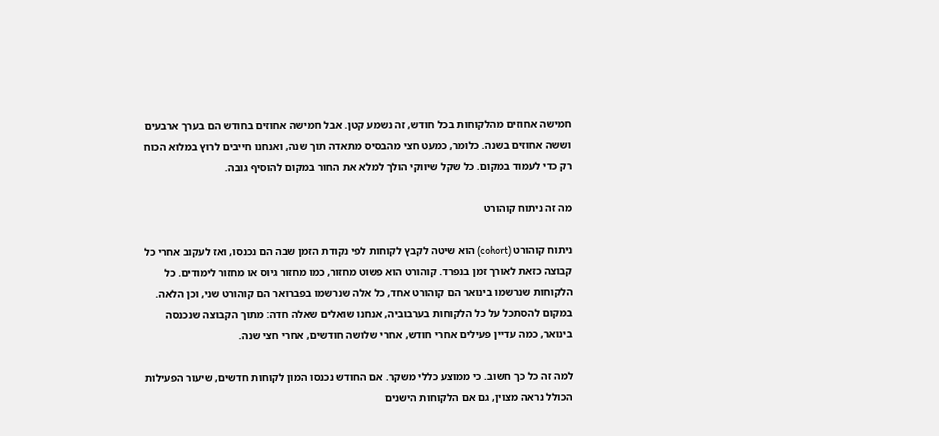חמישה אחוזים מהלקוחות בכל חודש, זה נשמע קטן. אבל חמישה אחוזים בחודש הם בערך ארבעים וששה אחוזים בשנה. כלומר, כמעט חצי מהבסיס מתאדה תוך שנה, ואנחנו חייבים לרוץ במלוא הכוח רק כדי לעמוד במקום. כל שקל שיווקי הולך למלא את החור במקום להוסיף גובה.

מה זה ניתוח קוהורט

ניתוח קוהורט (cohort) הוא שיטה לקבץ לקוחות לפי נקודת הזמן שבה הם נכנסו, ואז לעקוב אחרי כל קבוצה כזאת לאורך זמן בנפרד. קוהורט הוא פשוט מחזור, כמו מחזור גיוס או מחזור לימודים. כל הלקוחות שנרשמו בינואר הם קוהורט אחד, כל אלה שנרשמו בפברואר הם קוהורט שני, וכן הלאה. במקום להסתכל על כל הלקוחות בערבוביה, אנחנו שואלים שאלה חדה: מתוך הקבוצה שנכנסה בינואר, כמה עדיין פעילים אחרי חודש, אחרי שלושה חודשים, אחרי חצי שנה.

למה זה כל כך חשוב. כי ממוצע כללי משקר. אם החודש נכנסו המון לקוחות חדשים, שיעור הפעילות הכולל נראה מצוין, גם אם הלקוחות הישנים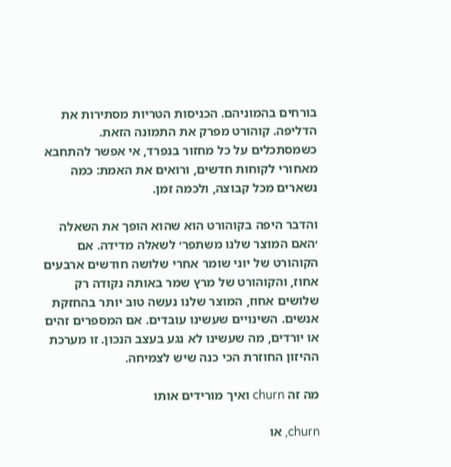בורחים בהמוניהם. הכניסות הטריות מסתירות את הדליפה. קוהורט מפרק את התמונה הזאת. כשמסתכלים על כל מחזור בנפרד, אי אפשר להתחבא מאחורי לקוחות חדשים, ורואים את האמת: כמה נשארים מכל קבוצה, ולכמה זמן.

והדבר היפה בקוהורט הוא שהוא הופך את השאלה ׳האם המוצר שלנו משתפר׳ לשאלה מדידה. אם הקוהורט של יוני שומר אחרי שלושה חודשים ארבעים אחוז, והקוהורט של מרץ שמר באותה נקודה רק שלושים אחוז, המוצר שלנו נעשה טוב יותר בהחזקת אנשים. השינויים שעשינו עובדים. אם המספרים זהים או יורדים, מה שעשינו לא נגע בעצב הנכון. זו מערכת ההיזון החוזרת הכי כנה שיש לצמיחה.

מה זה churn ואיך מורידים אותו

churn, או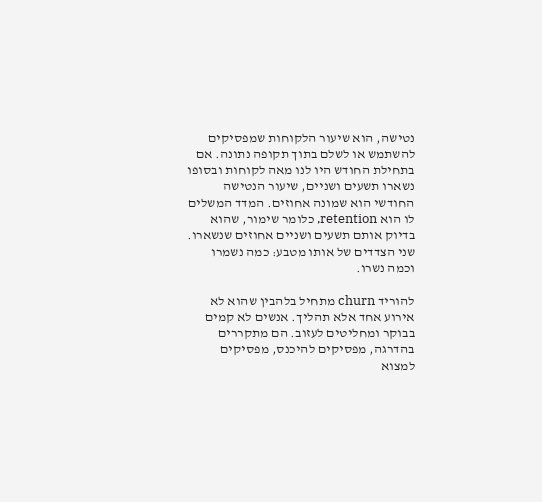נטישה, הוא שיעור הלקוחות שמפסיקים להשתמש או לשלם בתוך תקופה נתונה. אם בתחילת החודש היו לנו מאה לקוחות ובסופו נשארו תשעים ושניים, שיעור הנטישה החודשי הוא שמונה אחוזים. המדד המשלים לו הוא retention, כלומר שימור, שהוא בדיוק אותם תשעים ושניים אחוזים שנשארו. שני הצדדים של אותו מטבע: כמה נשמרו וכמה נשרו.

להוריד churn מתחיל בלהבין שהוא לא אירוע אחד אלא תהליך. אנשים לא קמים בבוקר ומחליטים לעזוב. הם מתקררים בהדרגה, מפסיקים להיכנס, מפסיקים למצוא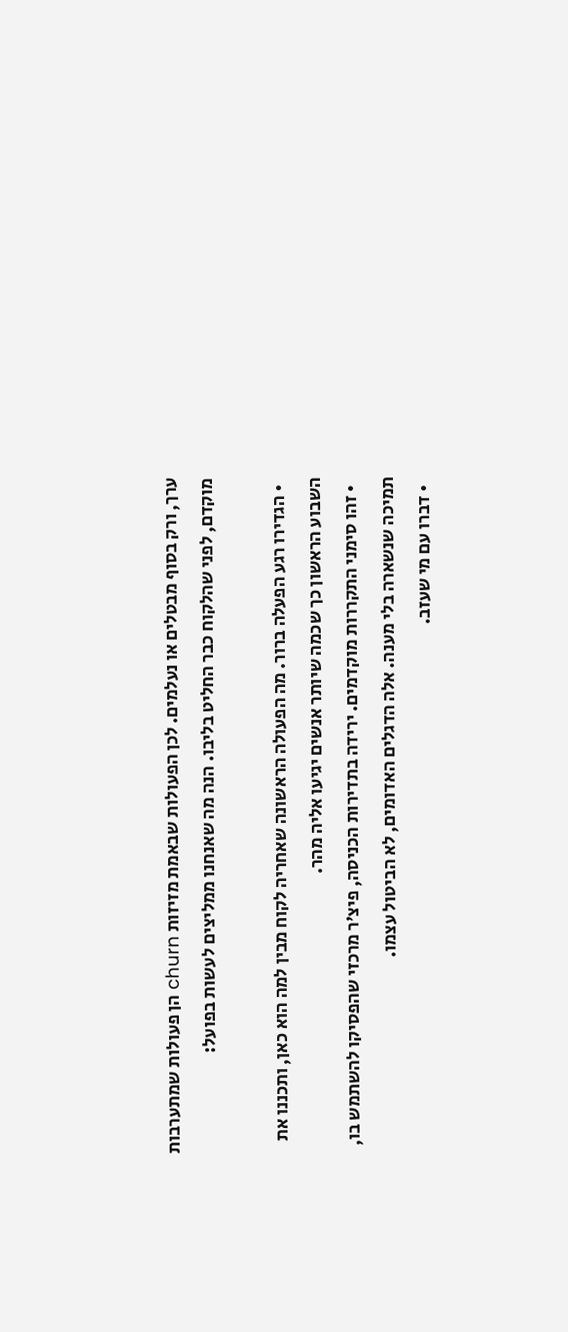ערך, ורק בסוף מבטלים או נעלמים. לכן הפעולות שבאמת מזיזות churn הן פעולות שמתערבות מוקדם, לפני שהלקוח כבר החליט בליבו. הנה מה שאנחנו ממליצים לעשות בפועל:

  • הגדירו רגע הפעלה ברור. מה הפעולה הראשונה שאחריה לקוח מבין למה הוא כאן, ותכננו את השבוע הראשון כך שכמה שיותר אנשים יגיעו אליה מהר.
  • זהו סימני התקררות מוקדמים. ירידה בתדירות הכניסה, פיצ׳ר מרכזי שהפסיקו להשתמש בו, תמיכה שנשארה בלי מענה. אלה הדגלים האדומים, לא הביטול עצמו.
  • דברו עם מי שעזב.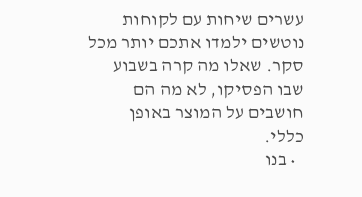עשרים שיחות עם לקוחות נוטשים ילמדו אתכם יותר מכל סקר. שאלו מה קרה בשבוע שבו הפסיקו, לא מה הם חושבים על המוצר באופן כללי.
  • בנו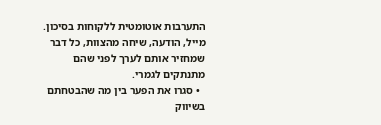התערבות אוטומטית ללקוחות בסיכון. מייל, הודעה, שיחה מהצוות, כל דבר שמחזיר אותם לערך לפני שהם מתנתקים לגמרי.
  • סגרו את הפער בין מה שהבטחתם בשיווק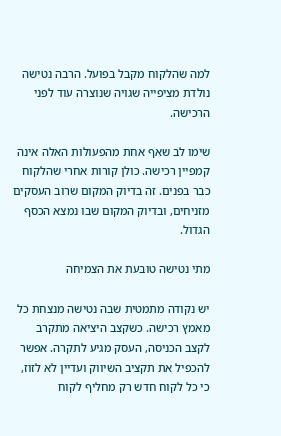למה שהלקוח מקבל בפועל. הרבה נטישה נולדת מציפייה שגויה שנוצרה עוד לפני הרכישה.

שימו לב שאף אחת מהפעולות האלה אינה קמפיין רכישה. כולן קורות אחרי שהלקוח כבר בפנים. זה בדיוק המקום שרוב העסקים מזניחים, ובדיוק המקום שבו נמצא הכסף הגדול.

מתי נטישה טובעת את הצמיחה

יש נקודה מתמטית שבה נטישה מנצחת כל מאמץ רכישה. כשקצב היציאה מתקרב לקצב הכניסה, העסק מגיע לתקרה. אפשר להכפיל את תקציב השיווק ועדיין לא לזוז, כי כל לקוח חדש רק מחליף לקוח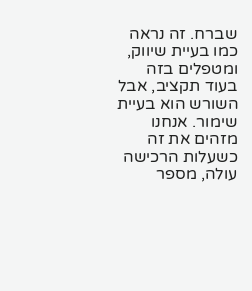שברח. זה נראה כמו בעיית שיווק, ומטפלים בזה בעוד תקציב, אבל השורש הוא בעיית שימור. אנחנו מזהים את זה כשעלות הרכישה עולה, מספר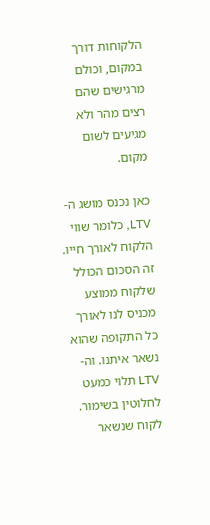הלקוחות דורך במקום, וכולם מרגישים שהם רצים מהר ולא מגיעים לשום מקום.

כאן נכנס מושג ה-LTV, כלומר שווי הלקוח לאורך חייו. זה הסכום הכולל שלקוח ממוצע מכניס לנו לאורך כל התקופה שהוא נשאר איתנו. וה-LTV תלוי כמעט לחלוטין בשימור. לקוח שנשאר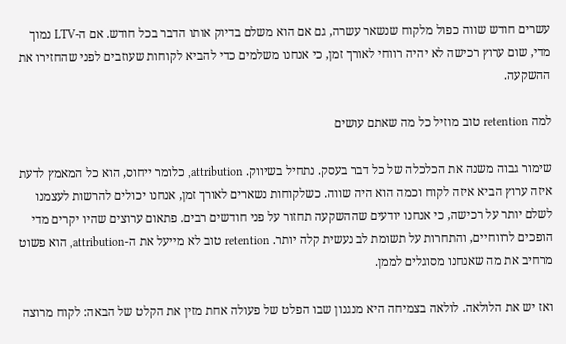עשרים חודש שווה כפול מלקוח שנשאר עשרה, גם אם הוא משלם בדיוק אותו הדבר בכל חודש. אם ה-LTV נמוך מדי, שום ערוץ רכישה לא יהיה רווחי לאורך זמן, כי אנחנו משלמים כדי להביא לקוחות שעוזבים לפני שהחזירו את ההשקעה.

למה retention טוב מוזיל כל מה שאתם עושים

שימור גבוה משנה את הכלכלה של כל דבר בעסק. נתחיל בשיווק. attribution, כלומר ייחוס, הוא כל המאמץ לדעת איזה ערוץ הביא איזה לקוח וכמה הוא היה שווה. כשלקוחות נשארים לאורך זמן, אנחנו יכולים להרשות לעצמנו לשלם יותר על רכישה, כי אנחנו יודעים שההשקעה תחזור על פני חודשים רבים. פתאום ערוצים שהיו יקרים מדי הופכים לרווחיים, והתחרות על תשומת לב נעשית קלה יותר. retention טוב לא מייעל את ה-attribution, הוא פשוט מרחיב את מה שאנחנו מסוגלים לממן.

ואז יש את הלולאה. לולאה בצמיחה היא מנגנון שבו הפלט של פעולה אחת מזין את הקלט של הבאה: לקוח מרוצה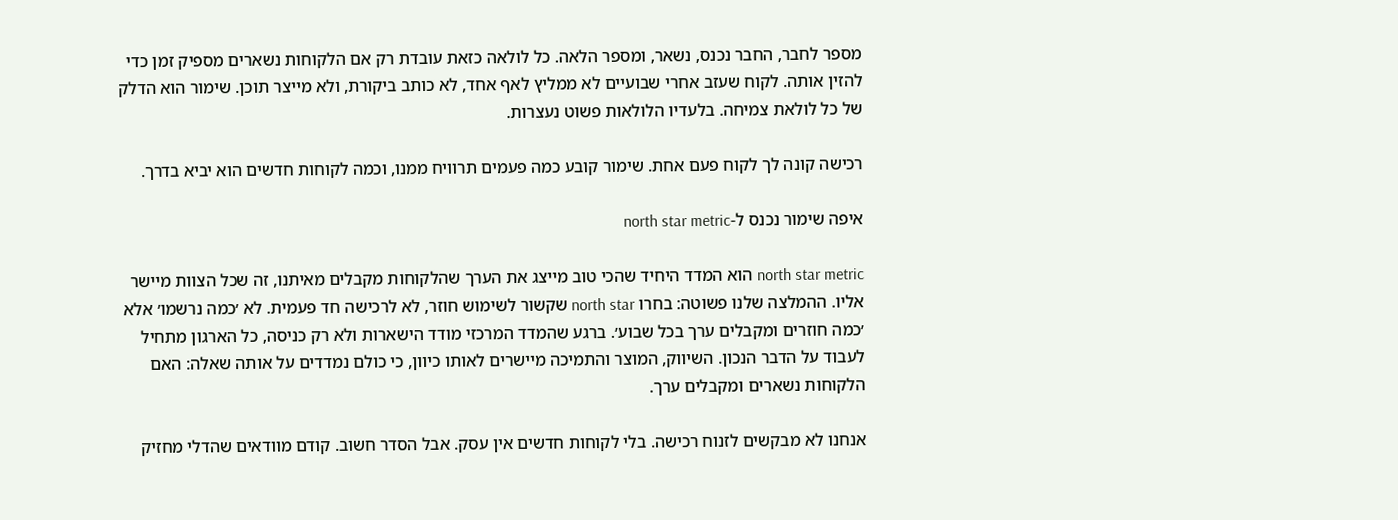מספר לחבר, החבר נכנס, נשאר, ומספר הלאה. כל לולאה כזאת עובדת רק אם הלקוחות נשארים מספיק זמן כדי להזין אותה. לקוח שעזב אחרי שבועיים לא ממליץ לאף אחד, לא כותב ביקורת, ולא מייצר תוכן. שימור הוא הדלק של כל לולאת צמיחה. בלעדיו הלולאות פשוט נעצרות.

רכישה קונה לך לקוח פעם אחת. שימור קובע כמה פעמים תרוויח ממנו, וכמה לקוחות חדשים הוא יביא בדרך.

איפה שימור נכנס ל-north star metric

north star metric הוא המדד היחיד שהכי טוב מייצג את הערך שהלקוחות מקבלים מאיתנו, זה שכל הצוות מיישר אליו. ההמלצה שלנו פשוטה: בחרו north star שקשור לשימוש חוזר, לא לרכישה חד פעמית. לא ׳כמה נרשמו׳ אלא ׳כמה חוזרים ומקבלים ערך בכל שבוע׳. ברגע שהמדד המרכזי מודד הישארות ולא רק כניסה, כל הארגון מתחיל לעבוד על הדבר הנכון. השיווק, המוצר והתמיכה מיישרים לאותו כיוון, כי כולם נמדדים על אותה שאלה: האם הלקוחות נשארים ומקבלים ערך.

אנחנו לא מבקשים לזנוח רכישה. בלי לקוחות חדשים אין עסק. אבל הסדר חשוב. קודם מוודאים שהדלי מחזיק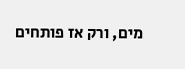מים, ורק אז פותחים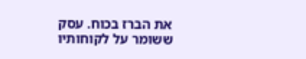את הברז בכוח. עסק ששומר על לקוחותיו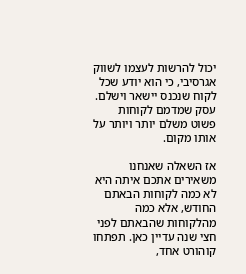יכול להרשות לעצמו לשווק אגרסיבי, כי הוא יודע שכל לקוח שנכנס יישאר וישלם. עסק שמדמם לקוחות פשוט משלם יותר ויותר על אותו מקום.

אז השאלה שאנחנו משאירים אתכם איתה היא לא כמה לקוחות הבאתם החודש, אלא כמה מהלקוחות שהבאתם לפני חצי שנה עדיין כאן. תפתחו קוהורט אחד,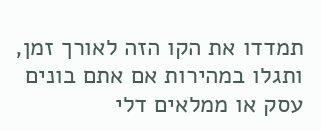תמדדו את הקו הזה לאורך זמן, ותגלו במהירות אם אתם בונים עסק או ממלאים דלי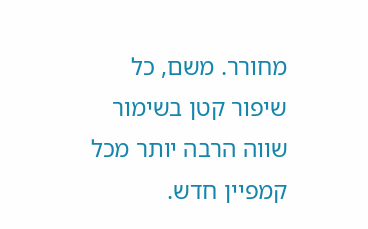מחורר. משם, כל שיפור קטן בשימור שווה הרבה יותר מכל קמפיין חדש.